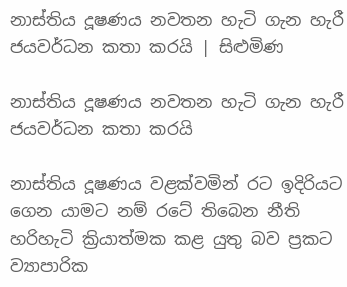නාස්තිය දූෂණය නවතන හැටි ගැන හැරී ජයවර්ධන කතා කරයි | සිළුමිණ

නාස්තිය දූෂණය නවතන හැටි ගැන හැරී ජයවර්ධන කතා කරයි

නාස්තිය දූෂණය වළක්වමින් රට ඉදිරියට ගෙන යාමට නම් රටේ තිබෙන නීති හරිහැටි ක්‍රියාත්මක කළ යුතු බව ප්‍රකට ව්‍යාපාරික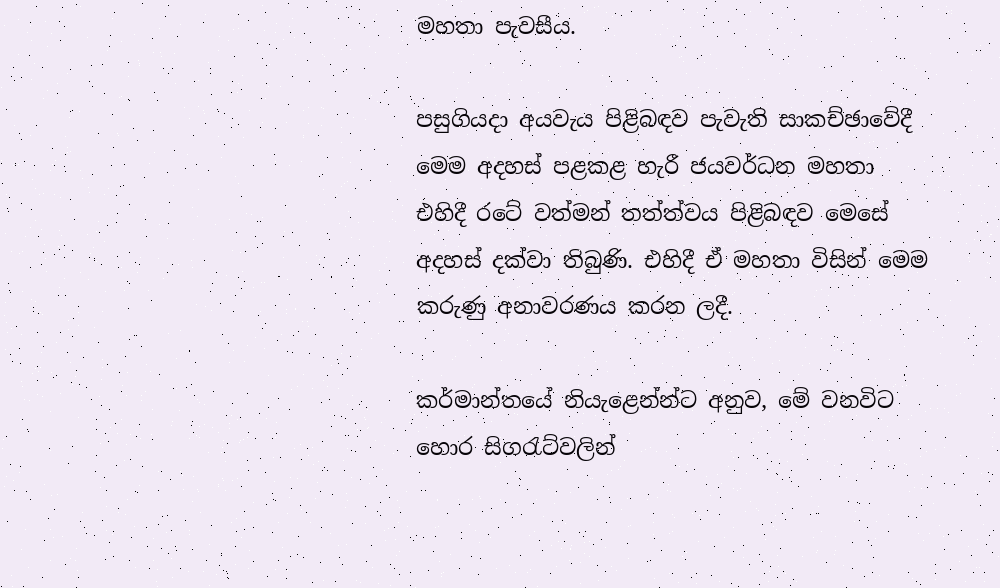මහතා පැවසීය.

පසුගියදා අයවැය පිළිබඳව පැවැති සාකච්ඡාවේදී මෙම අදහස් පළකළ හැරී ජයවර්ධන මහතා එහිදී රටේ වත්මන් තත්ත්වය පිළිබඳව මෙසේ අදහස් දක්වා තිබුණි. එහිදී ඒ මහතා විසින් මෙම කරුණු අනාවරණය කරන ලදී.

කර්මාන්තයේ නියැළෙන්න්ට අනුව, මේ වනවිට හොර සිගරැට්වලින්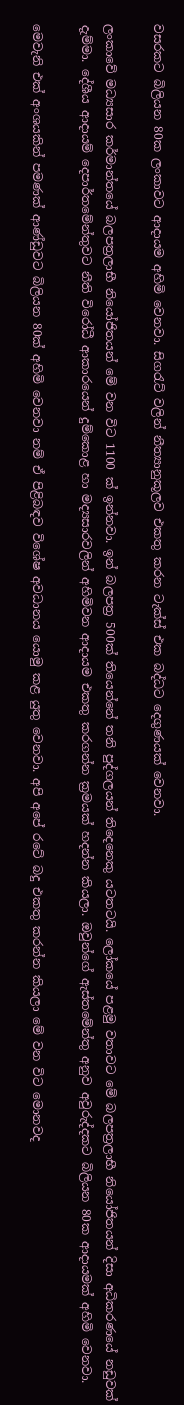වසරකට බිලියන 80ක ලංකාවට ආදායම අහිමි වෙනවා. සිගරැට් වලින් නීත්‍යානුකූලව එකතු කරන ටැක්ස් එක බද්ධට දෙගුණයක් වෙනවා.

ලංකාවේ මධ්‍යසාර කර්මාන්තයේ බලපත්‍රලාභී නියෝජිතයන් මේ වන විට 1100 ක් ඉන්නවා. ඉන් බලපත්‍ර 500ක් තියෙන්නේ තනි පුද්ගලයන් තිදෙනෙකු යටතටයි. ලෝකයේ පළමු වතාවට මේ බලපත්‍රලාභී නියෝජිතයන් දිසා අධිකරණයේ නඩුවක් දැම්මා. දේශීය ආදායම් දෙපාර්තමේන්තුවට නීති විරෝධී ආකාරයෙන් දුම්කොළ හා මද්‍යසාරවලින් අහිමිවන ආදායම එකතු කරගන්න ක්‍රමයක් හදන්න කියලා. ඔවුන්ගේ ඇස්තමේන්තු අනුව අවුරුද්දකට බිලියන 80ක ආදායමක් අහිමි වෙනවා.

මෙවැනි එක් අංශයකින් පමණක් ආණ්ඩුවට බිලියන 80ක් අහිමි වෙනවා නම් ඒ පිළිබඳව විශේෂ අවධානය යොමු කළ යුතු වෙනවා. අපි අපේ රටේ බදු එකතු කරන්න කියලා මේ වන විට මොනවද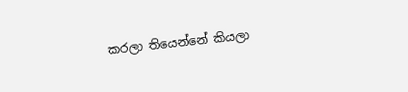කරලා තියෙන්නේ කියලා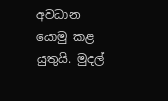අවධාන යොමු කළ යුතුයි. මුදල්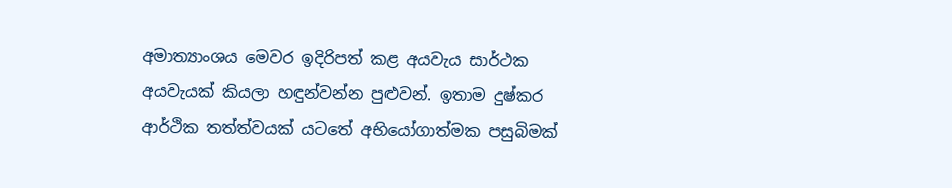අමාත්‍යාංශය මෙවර ඉදිරිපත් කළ අයවැය සාර්ථක අයවැයක් කියලා හඳුන්වන්න පුළුවන්. ඉතාම දුෂ්කර ආර්ථික තත්ත්වයක් යටතේ අභියෝගාත්මක පසුබිමක්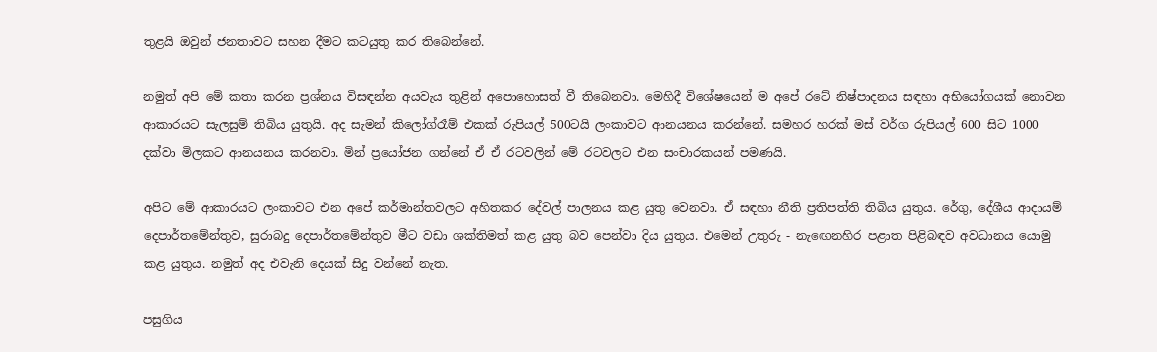තුළයි ඔවුන් ජනතාවට සහන දීමට කටයුතු කර තිබෙන්නේ.

නමුත් අපි මේ කතා කරන ප්‍රශ්නය විසඳන්න අයවැය තුළින් අපොහොසත් වී තිබෙනවා. මෙහිදී විශේෂයෙන් ම අපේ රටේ නිෂ්පාදනය සඳහා අභියෝගයක් නොවන ආකාරයට සැලසුම් තිබිය යුතුයි. අද සැමන් කිලෝග්රෑම් එකක් රුපියල් 500ටයි ලංකාවට ආනයනය කරන්නේ. සමහර හරක් මස් වර්ග රුපියල් 600 සිට 1000 දක්වා මිලකට ආනයනය කරනවා. මින් ප්‍රයෝජන ගන්නේ ඒ ඒ රටවලින් මේ රටවලට එන සංචාරකයන් පමණයි.

අපිට මේ ආකාරයට ලංකාවට එන අපේ කර්මාන්තවලට අහිතකර දේවල් පාලනය කළ යුතු වෙනවා. ඒ සඳහා නීති ප්‍රතිපත්ති තිබිය යුතුය. රේගු, දේශීය ආදායම් දෙපාර්තමේන්තුව, සුරාබදු දෙපාර්තමේන්තුව මීට වඩා ශක්තිමත් කළ යුතු බව පෙන්වා දිය යුතුය. එමෙන් උතුරු - නැ‍ඟෙනහිර පළාත පිළිබඳව අවධානය යොමු කළ යුතුය. නමුත් අද එවැනි දෙයක් සිදු වන්නේ නැත.

පසුගිය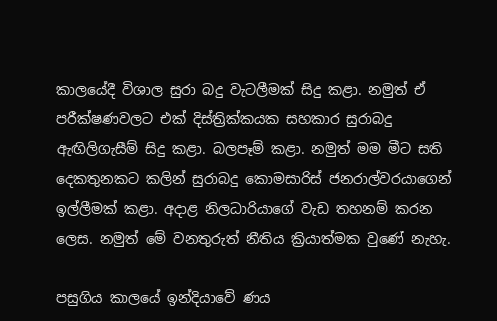කාලයේදී විශාල සුරා බදු වැටලීමක් සිදු කළා. නමුත් ඒ පරීක්ෂණවලට එක් දිස්ත්‍රික්කයක සහකාර සුරාබදු ඇඟිලිගැසීම් සිදු කළා. බලපෑම් කළා. නමුත් මම මීට සති දෙකතුනකට කලින් සුරාබදු කොමසාරිස් ජනරාල්වරයාගෙන් ඉල්ලීමක් කළා. අදාළ නිලධාරියාගේ වැඩ තහනම් කරන ලෙස. නමුත් මේ වනතුරුත් නීතිය ක්‍රියාත්මක වුණේ නැහැ.

පසුගිය කාලයේ ඉන්දියාවේ ණය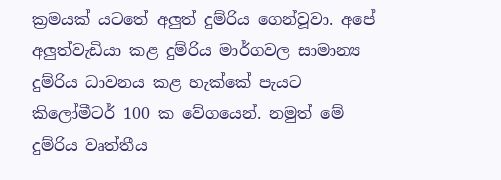ක්‍රමයක් යටතේ අලුත් දුම්රිය ගෙන්වූවා. අපේ අලුත්වැඩියා කළ දුම්රිය මාර්ගවල සාමාන්‍ය දුම්රිය ධාවනය කළ හැක්කේ පැයට කිලෝමීටර් 100 ක වේගයෙන්. නමුත් මේ දුම්රිය වෘත්තීය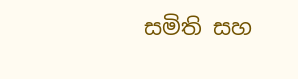සමිති සහ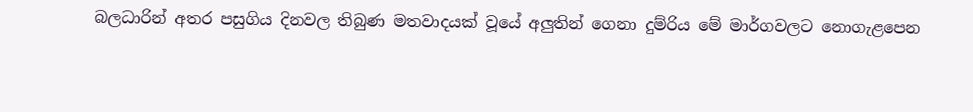බලධාරින් අතර පසුගිය දිනවල තිබුණ මතවාදයක් වූයේ අලුතින් ගෙනා දුම්රිය මේ මාර්ගවලට නොගැළපෙන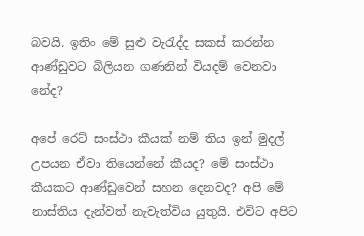බවයි. ඉතිං මේ සුළු වැරැද්ද සකස් කරන්න ආණ්ඩුවට බිලියන ගණනින් වියදම් වෙනවා නේද?

අපේ ර‍ෙට් සංස්ථා කීයක් නම් තිය ඉන් මුදල් උපයන ඒවා තියෙන්නේ කීයද? මේ සංස්ථා කීයකට ආණ්ඩුවෙන් සහන දෙනවද? අපි මේ නාස්තිය දැන්වත් නැවැත්විය යුතුයි. එවිට අපිට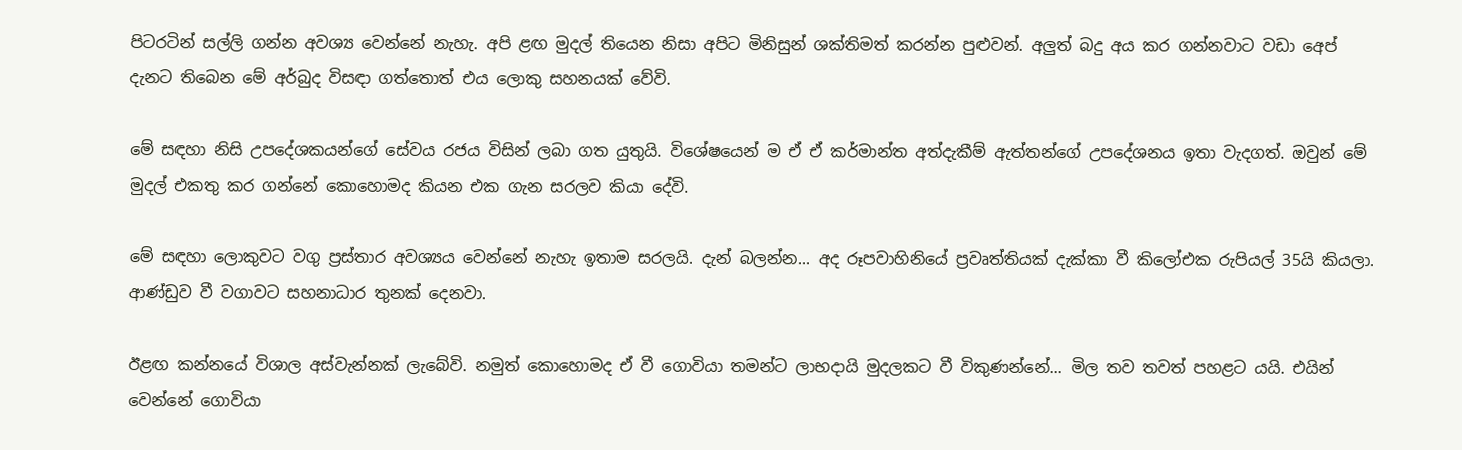පිටරටින් සල්ලි ගන්න අවශ්‍ය වෙන්නේ නැහැ. අපි ළඟ මුදල් තියෙන නිසා අපිට මිනිසුන් ශක්තිමත් කරන්න පුළුවන්. අලුත් බදු අය කර ගන්නවාට වඩා අ‍ෙප් දැනට තිබෙන මේ අර්බුද විසඳා ගත්තොත් එය ලොකු සහනයක් වේවි.

මේ සඳහා නිසි උපදේශකයන්ගේ සේවය රජය විසින් ලබා ගත යුතුයි. විශේෂයෙන් ම ඒ ඒ කර්මාන්ත අත්දැකීම් ඇත්තන්ගේ උපදේශනය ඉතා වැදගත්. ඔවුන් මේ මුදල් එකතු කර ගන්නේ කොහොමද කියන එක ගැන සරලව කියා දේවි.

මේ සඳහා ලොකුවට වගු ප්‍රස්තාර අවශ්‍යය වෙන්නේ නැහැ ඉතාම සරලයි. දැන් බලන්න... අද රූපවාහිනියේ ප්‍රවෘත්තියක් දැක්කා වී කිලෝඑක රුපියල් 35යි කියලා. ආණ්ඩුව වී වගාවට සහනාධාර තුනක් දෙනවා.

ඊළඟ කන්නයේ විශාල අස්වැන්නක් ලැබේවි. නමුත් කොහොමද ඒ වී ගොවියා තමන්ට ලාභදායි මුදලකට වී විකුණන්නේ... මිල තව තවත් පහළට යයි. එයින් වෙන්නේ ගොවියා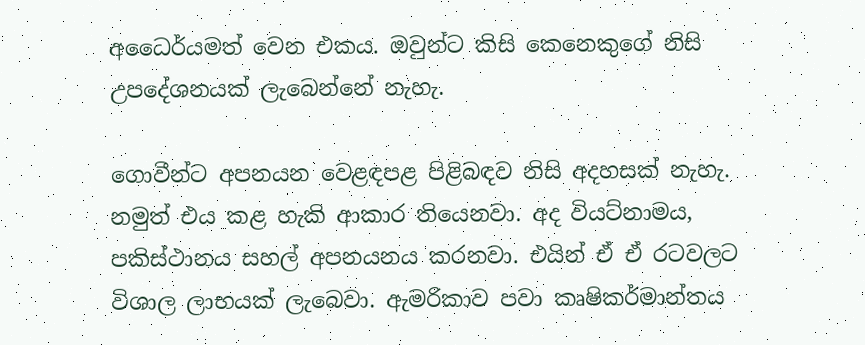අධෛර්යමත් වෙන එකය. ඔවුන්ට කිසි කෙනෙකුගේ නිසි උපදේශනයක් ලැබෙන්නේ නැහැ.

ගොවීන්ට අපනයන වෙළඳපළ පිළිබඳව නිසි අදහසක් නැහැ. නමුත් එය කළ හැකි ආකාර තියෙනවා. අද වියට්නාමය, පකිස්ථානය සහල් අපනයනය කරනවා. එයින් ඒ ඒ රටවලට විශාල ලාභයක් ලැබෙවා. ඇමරිකාව පවා කෘෂිකර්මාන්තය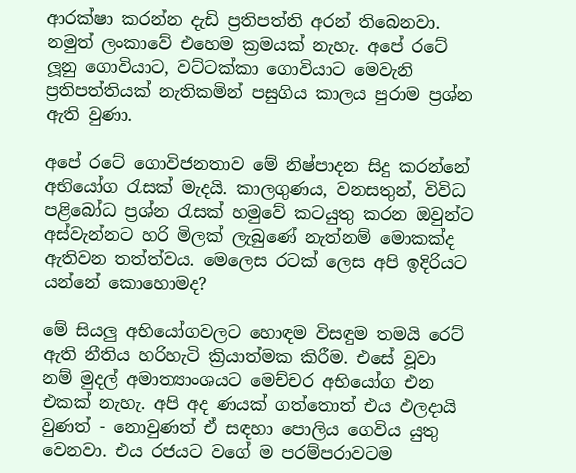ආරක්ෂා කරන්න දැඩි ප්‍රතිපත්ති අරන් තිබෙනවා. නමුත් ලංකාවේ එහෙම ක්‍රමයක් නැහැ. අපේ රටේ ලූනු ගොවියාට, වට්ටක්කා ගොවියාට මෙවැනි ප්‍රතිපත්තියක් නැතිකමින් පසුගිය කාලය පුරාම ප්‍රශ්න ඇති වුණා.

අපේ රටේ ගොවිජනතාව මේ නිෂ්පාදන සිදු කරන්නේ අභ‍ි‍යෝග රැසක් මැදයි. කාලගුණය, වනසතුන්, විවිධ පළිබෝධ ප්‍රශ්න රැසක් හමුවේ කටයුතු කරන ඔවුන්ට අස්වැන්නට හරි මිලක් ලැබුණේ නැත්නම් මොකක්ද ඇතිවන තත්ත්වය. මෙලෙස රටක් ලෙස අපි ඉදිරියට යන්නේ කොහොමද?

මේ සියලු අභියෝගවලට හොඳම විසඳුම තමයි ර‍ෙට් ඇති නීතිය හරිහැටි ක්‍රියාත්මක කිරීම. එසේ වූවා නම් මුදල් අමාත්‍යාංශයට මෙච්චර අභියෝග එන එකක් නැහැ. අපි අද ණයක් ගත්තොත් එය ඵලදායි වුණත් - නොවුණත් ඒ සඳහා පොලිය ගෙවිය යුතු වෙනවා. එය රජයට වගේ ම පරම්පරාවටම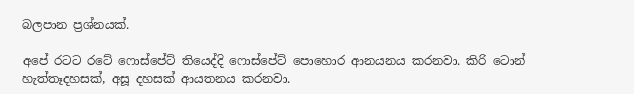බලපාන ප්‍රශ්නයක්.

අපේ රටට රටේ ෆොස්පේට් තියෙද්දි ෆොස්පේට් පොහොර ආනයනය කරනවා. කිරි ටොන් හැත්තෑදහසක්, අසූ දහසක් ආයතනය කරනවා.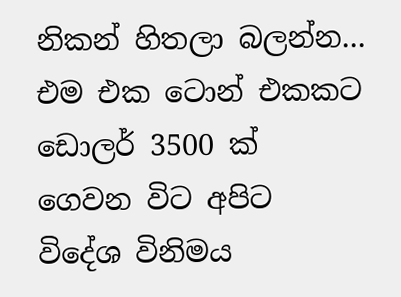නිකන් හිතලා බලන්න... එම එක ටොන් එකකට ඩොලර් 3500 ක් ගෙවන විට අපිට විදේශ විනිමය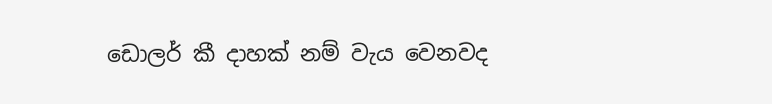ඩොලර් කී දාහක් නම් වැය වෙනවද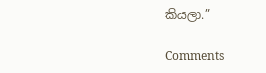කියලා.”

Comments